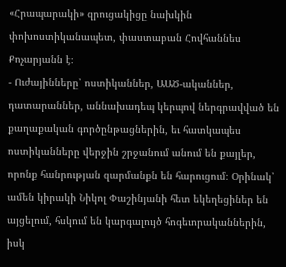«Հրապարակի» զրուցակիցը նախկին փոխոստիկանապետ, փաստաբան Հովհաննես Քոչարյանն է։
- Ուժայինները՝ ոստիկաններ, ԱԱԾ-ականներ, դատարաններ, աննախադեպ կերպով ներգրավված են քաղաքական գործընթացներին, եւ հատկապես ոստիկանները վերջին շրջանում անում են քայլեր, որոնք հանրության զարմանքն են հարուցում։ Օրինակ՝ ամեն կիրակի Նիկոլ Փաշինյանի հետ եկեղեցիներ են այցելում, հսկում են կարգալույծ հոգեւորականներին, իսկ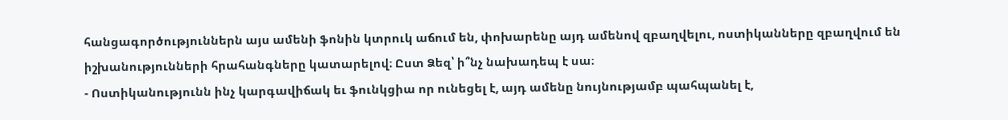հանցագործություններն այս ամենի ֆոնին կտրուկ աճում են, փոխարենը այդ ամենով զբաղվելու, ոստիկանները զբաղվում են իշխանությունների հրահանգները կատարելով։ Ըստ Ձեզ՝ ի՞նչ նախադեպ է սա։
- Ոստիկանությունն ինչ կարգավիճակ եւ ֆունկցիա որ ունեցել է, այդ ամենը նույնությամբ պահպանել է,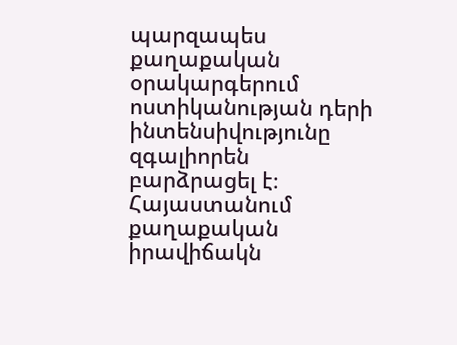պարզապես քաղաքական օրակարգերում ոստիկանության դերի ինտենսիվությունը զգալիորեն բարձրացել է։ Հայաստանում քաղաքական իրավիճակն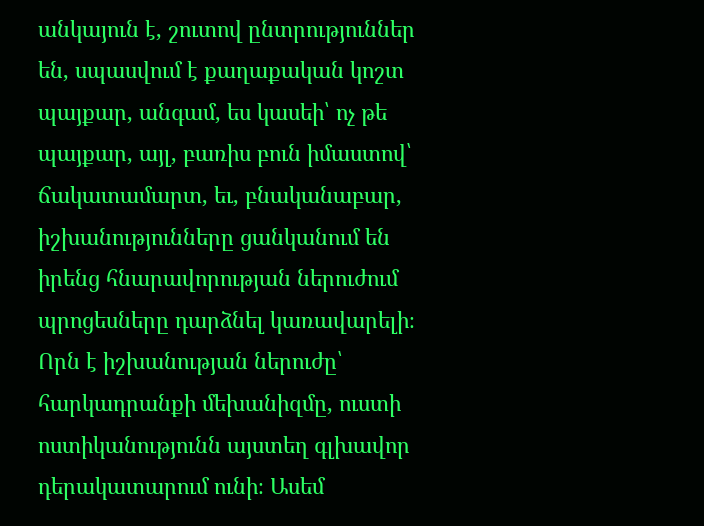անկայուն է, շուտով ընտրություններ են, սպասվում է քաղաքական կոշտ պայքար, անգամ, ես կասեի՝ ոչ թե պայքար, այլ, բառիս բուն իմաստով՝ ճակատամարտ, եւ, բնականաբար, իշխանությունները ցանկանում են իրենց հնարավորության ներուժում պրոցեսները դարձնել կառավարելի։ Որն է իշխանության ներուժը՝ հարկադրանքի մեխանիզմը, ուստի ոստիկանությունն այստեղ գլխավոր դերակատարում ունի։ Ասեմ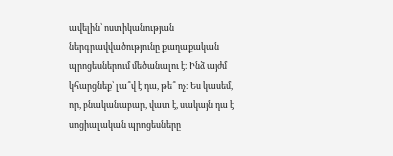ավելին՝ ոստիկանության ներգրավվածությունը քաղաքական պրոցեսներում մեծանալու է։ Ինձ այժմ կհարցնեք՝ լա՞վ է դա, թե՞ ոչ։ Ես կասեմ, որ, բնականաբար, վատ է, սակայն դա է սոցիալական պրոցեսները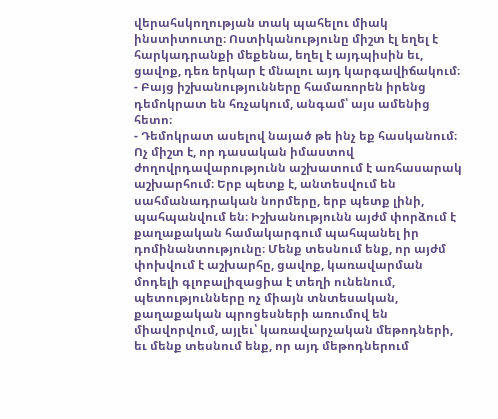վերահսկողության տակ պահելու միակ ինստիտուտը։ Ոստիկանությունը միշտ էլ եղել է հարկադրանքի մեքենա, եղել է այդպիսին եւ, ցավոք, դեռ երկար է մնալու այդ կարգավիճակում։
- Բայց իշխանությունները համառորեն իրենց դեմոկրատ են հռչակում, անգամ՝ այս ամենից հետո։
- Դեմոկրատ ասելով նայած թե ինչ եք հասկանում։ Ոչ միշտ է, որ դասական իմաստով ժողովրդավարությունն աշխատում է առհասարակ աշխարհում։ Երբ պետք է, անտեսվում են սահմանադրական նորմերը, երբ պետք լինի, պահպանվում են։ Իշխանությունն այժմ փորձում է քաղաքական համակարգում պահպանել իր դոմինանտությունը։ Մենք տեսնում ենք, որ այժմ փոխվում է աշխարհը, ցավոք, կառավարման մոդելի գլոբալիզացիա է տեղի ունենում, պետությունները ոչ միայն տնտեսական, քաղաքական պրոցեսների առումով են միավորվում, այլեւ՝ կառավարչական մեթոդների, եւ մենք տեսնում ենք, որ այդ մեթոդներում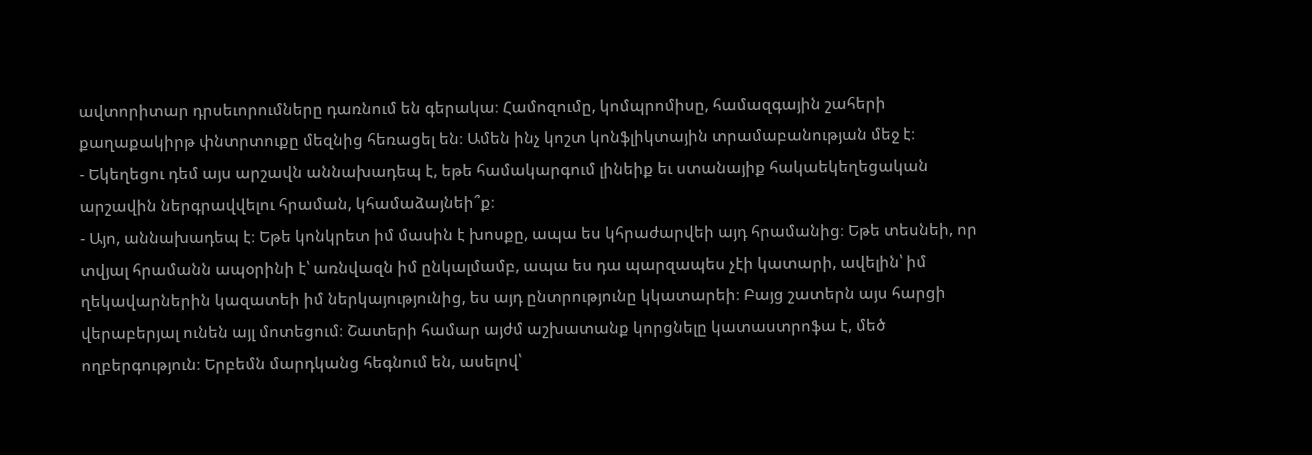ավտորիտար դրսեւորումները դառնում են գերակա։ Համոզումը, կոմպրոմիսը, համազգային շահերի քաղաքակիրթ փնտրտուքը մեզնից հեռացել են։ Ամեն ինչ կոշտ կոնֆլիկտային տրամաբանության մեջ է։
- Եկեղեցու դեմ այս արշավն աննախադեպ է, եթե համակարգում լինեիք եւ ստանայիք հակաեկեղեցական արշավին ներգրավվելու հրաման, կհամաձայնեի՞ք։
- Այո, աննախադեպ է։ Եթե կոնկրետ իմ մասին է խոսքը, ապա ես կհրաժարվեի այդ հրամանից։ Եթե տեսնեի, որ տվյալ հրամանն ապօրինի է՝ առնվազն իմ ընկալմամբ, ապա ես դա պարզապես չէի կատարի, ավելին՝ իմ ղեկավարներին կազատեի իմ ներկայությունից, ես այդ ընտրությունը կկատարեի։ Բայց շատերն այս հարցի վերաբերյալ ունեն այլ մոտեցում։ Շատերի համար այժմ աշխատանք կորցնելը կատաստրոֆա է, մեծ ողբերգություն։ Երբեմն մարդկանց հեգնում են, ասելով՝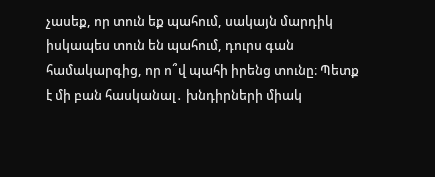չասեք, որ տուն եք պահում, սակայն մարդիկ իսկապես տուն են պահում, դուրս գան համակարգից, որ ո՞վ պահի իրենց տունը։ Պետք է մի բան հասկանալ․ խնդիրների միակ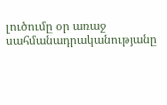լուծումը օր առաջ սահմանադրականությանը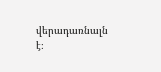վերադառնալն է։